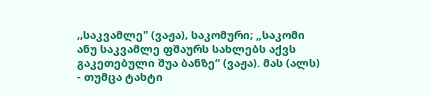,,საკვამლე" (ვაჟა), საკომური; „საკომი ანუ საკვამლე ფშაურს სახლებს აქვს გაკეთებული შუა ბანზე“ (ვაჟა). მას (ალს)
- თუმცა ტახტი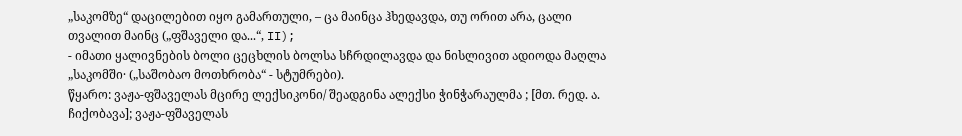„საკომზე“ დაცილებით იყო გამართული, – ცა მაინცა ჰხედავდა, თუ ორით არა, ცალი თვალით მაინც („ფშაველი და...“, II);
- იმათი ყალივნების ბოლი ცეცხლის ბოლსა სჩრდილავდა და ნისლივით ადიოდა მაღლა „საკომში· („საშობაო მოთხრობა“ - სტუმრები).
წყარო: ვაჟა-ფშაველას მცირე ლექსიკონი/ შეადგინა ალექსი ჭინჭარაულმა ; [მთ. რედ. ა. ჩიქობავა]; ვაჟა-ფშაველას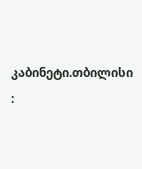კაბინეტი.თბილისი :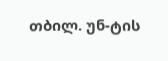თბილ. უნ-ტის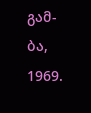გამ-ბა, 1969.